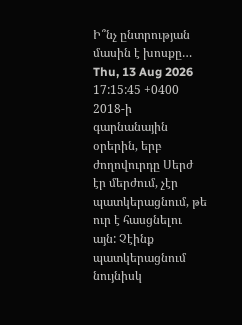Ի՞նչ ընտրության մասին է խոսքը…
Thu, 13 Aug 2026 17:15:45 +0400
2018-ի գարնանային օրերին, երբ ժողովուրդը Սերժ էր մերժում, չէր պատկերացնում, թե ուր է հասցնելու այն: Չէինք պատկերացնում նույնիսկ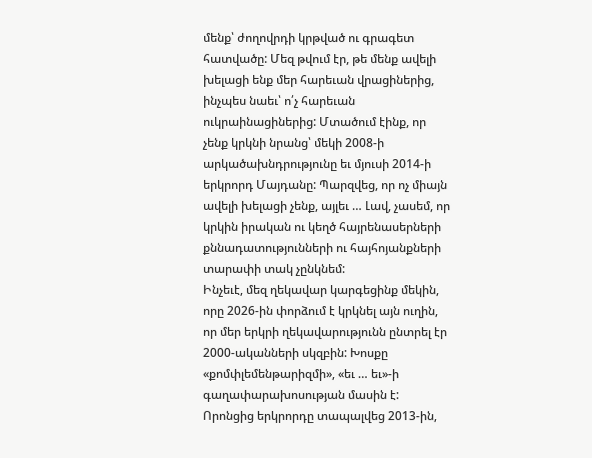մենք՝ ժողովրդի կրթված ու գրագետ հատվածը: Մեզ թվում էր, թե մենք ավելի խելացի ենք մեր հարեւան վրացիներից, ինչպես նաեւ՝ ո՛չ հարեւան ուկրաինացիներից: Մտածում էինք, որ չենք կրկնի նրանց՝ մեկի 2008-ի արկածախնդրությունը եւ մյուսի 2014-ի երկրորդ Մայդանը: Պարզվեց, որ ոչ միայն ավելի խելացի չենք, այլեւ … Լավ, չասեմ, որ կրկին իրական ու կեղծ հայրենասերների քննադատությունների ու հայհոյանքների տարափի տակ չընկնեմ:
Ինչեւէ, մեզ ղեկավար կարգեցինք մեկին, որը 2026-ին փորձում է կրկնել այն ուղին, որ մեր երկրի ղեկավարությունն ընտրել էր 2000-ականների սկզբին: Խոսքը «քոմփլեմենթարիզմի», «եւ … եւ»-ի գաղափարախոսության մասին է: Որոնցից երկրորդը տապալվեց 2013-ին,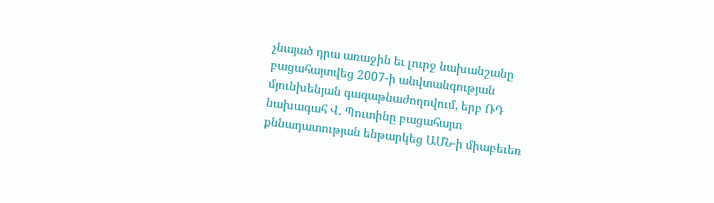չնայած դրա առաջին եւ լուրջ նախանշանը բացահայտվեց 2007-ի անվտանգության մյունխենյան գագաթնաժողովում, երբ ՌԴ նախագահ Վ. Պուտինը բացահայտ քննադատության ենթարկեց ԱՄՆ-ի միաբեւեռ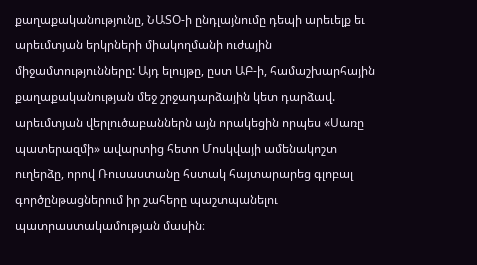քաղաքականությունը, ՆԱՏՕ-ի ընդլայնումը դեպի արեւելք եւ արեւմտյան երկրների միակողմանի ուժային միջամտությունները: Այդ ելույթը, ըստ ԱԲ-ի, համաշխարհային քաղաքականության մեջ շրջադարձային կետ դարձավ. արեւմտյան վերլուծաբաններն այն որակեցին որպես «Սառը պատերազմի» ավարտից հետո Մոսկվայի ամենակոշտ ուղերձը, որով Ռուսաստանը հստակ հայտարարեց գլոբալ գործընթացներում իր շահերը պաշտպանելու պատրաստակամության մասին։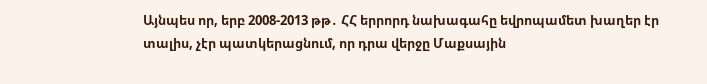Այնպես որ, երբ 2008-2013 թթ․ ՀՀ երրորդ նախագահը եվրոպամետ խաղեր էր տալիս, չէր պատկերացնում, որ դրա վերջը Մաքսային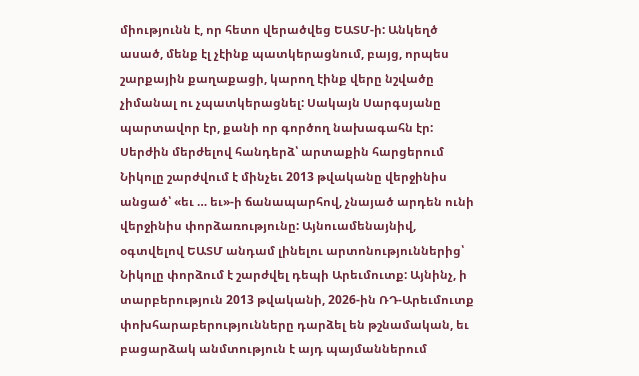միությունն է, որ հետո վերածվեց ԵԱՏՄ-ի: Անկեղծ ասած, մենք էլ չէինք պատկերացնում, բայց, որպես շարքային քաղաքացի, կարող էինք վերը նշվածը չիմանալ ու չպատկերացնել: Սակայն Սարգսյանը պարտավոր էր, քանի որ գործող նախագահն էր: Սերժին մերժելով հանդերձ՝ արտաքին հարցերում Նիկոլը շարժվում է մինչեւ 2013 թվականը վերջինիս անցած՝ «եւ … եւ»-ի ճանապարհով, չնայած արդեն ունի վերջինիս փորձառությունը: Այնուամենայնիվ, օգտվելով ԵԱՏՄ անդամ լինելու արտոնություններից՝ Նիկոլը փորձում է շարժվել դեպի Արեւմուտք: Այնինչ, ի տարբերություն 2013 թվականի, 2026-ին ՌԴ-Արեւմուտք փոխհարաբերությունները դարձել են թշնամական, եւ բացարձակ անմտություն է այդ պայմաններում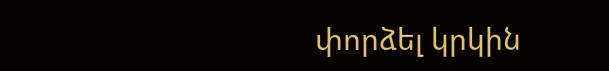փորձել կրկին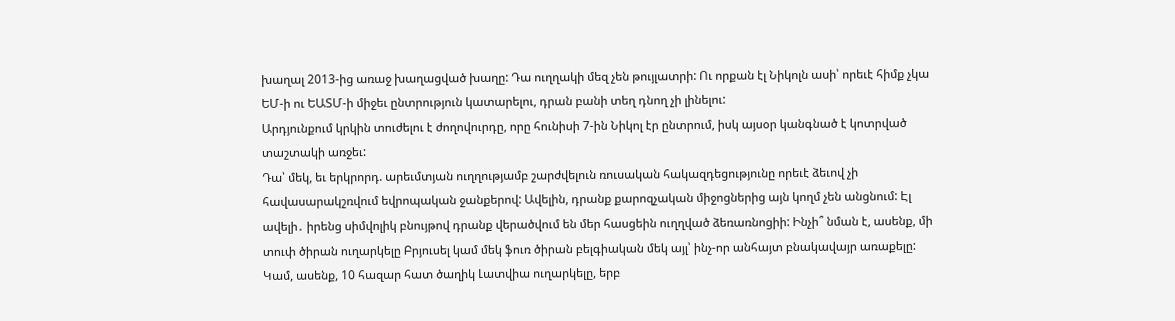խաղալ 2013-ից առաջ խաղացված խաղը: Դա ուղղակի մեզ չեն թույլատրի: Ու որքան էլ Նիկոլն ասի՝ որեւէ հիմք չկա ԵՄ-ի ու ԵԱՏՄ-ի միջեւ ընտրություն կատարելու, դրան բանի տեղ դնող չի լինելու:
Արդյունքում կրկին տուժելու է ժողովուրդը, որը հունիսի 7-ին Նիկոլ էր ընտրում, իսկ այսօր կանգնած է կոտրված տաշտակի առջեւ:
Դա՝ մեկ, եւ երկրորդ. արեւմտյան ուղղությամբ շարժվելուն ռուսական հակազդեցությունը որեւէ ձեւով չի հավասարակշռվում եվրոպական ջանքերով: Ավելին, դրանք քարոզչական միջոցներից այն կողմ չեն անցնում: Էլ ավելի․ իրենց սիմվոլիկ բնույթով դրանք վերածվում են մեր հասցեին ուղղված ձեռառնոցիի: Ինչի՞ նման է, ասենք, մի տուփ ծիրան ուղարկելը Բրյուսել կամ մեկ ֆուռ ծիրան բելգիական մեկ այլ՝ ինչ-որ անհայտ բնակավայր առաքելը: Կամ, ասենք, 10 հազար հատ ծաղիկ Լատվիա ուղարկելը, երբ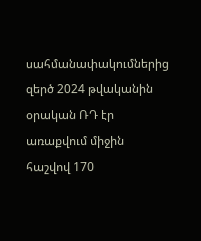սահմանափակումներից զերծ 2024 թվականին օրական ՌԴ էր առաքվում միջին հաշվով 170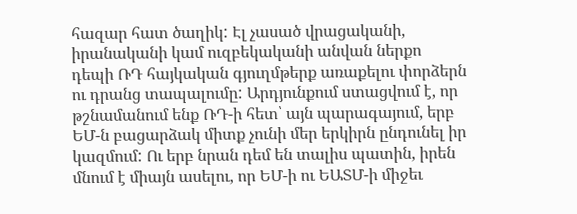հազար հատ ծաղիկ: Էլ չասած վրացականի, իրանականի կամ ուզբեկականի անվան ներքո դեպի ՌԴ հայկական գյուղմթերք առաքելու փորձերն ու դրանց տապալումը: Արդյունքում ստացվում է, որ թշնամանում ենք ՌԴ-ի հետ՝ այն պարագայում, երբ ԵՄ-ն բացարձակ միտք չունի մեր երկիրն ընդունել իր կազմում: Ու երբ նրան դեմ են տալիս պատին, իրեն մնում է միայն ասելու, որ ԵՄ-ի ու ԵԱՏՄ-ի միջեւ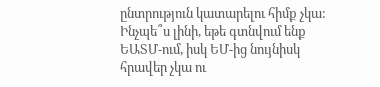ընտրություն կատարելու հիմք չկա: Ինչպե՞ս լինի, եթե գտնվում ենք ԵԱՏՄ-ում, իսկ ԵՄ-ից նույնիսկ հրավեր չկա ու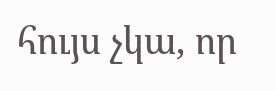հույս չկա, որ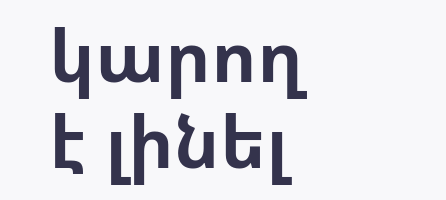կարող է լինել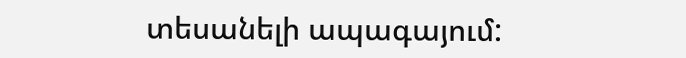տեսանելի ապագայում: